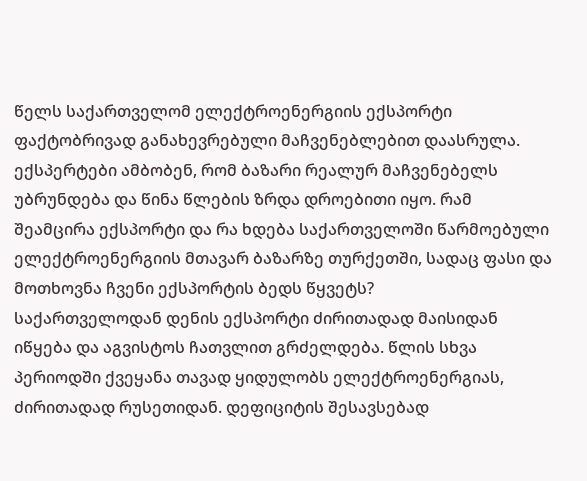წელს საქართველომ ელექტროენერგიის ექსპორტი ფაქტობრივად განახევრებული მაჩვენებლებით დაასრულა.
ექსპერტები ამბობენ, რომ ბაზარი რეალურ მაჩვენებელს უბრუნდება და წინა წლების ზრდა დროებითი იყო. რამ შეამცირა ექსპორტი და რა ხდება საქართველოში წარმოებული ელექტროენერგიის მთავარ ბაზარზე თურქეთში, სადაც ფასი და მოთხოვნა ჩვენი ექსპორტის ბედს წყვეტს?
საქართველოდან დენის ექსპორტი ძირითადად მაისიდან იწყება და აგვისტოს ჩათვლით გრძელდება. წლის სხვა პერიოდში ქვეყანა თავად ყიდულობს ელექტროენერგიას, ძირითადად რუსეთიდან. დეფიციტის შესავსებად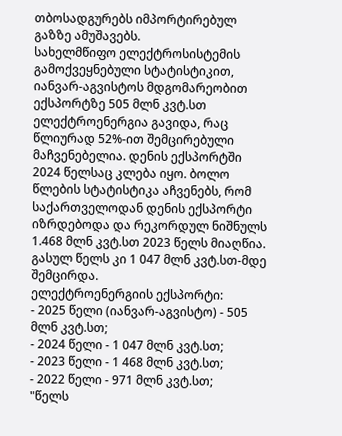თბოსადგურებს იმპორტირებულ გაზზე ამუშავებს.
სახელმწიფო ელექტროსისტემის გამოქვეყნებული სტატისტიკით, იანვარ-აგვისტოს მდგომარეობით ექსპორტზე 505 მლნ კვტ.სთ ელექტროენერგია გავიდა, რაც წლიურად 52%-ით შემცირებული მაჩვენებელია. დენის ექსპორტში 2024 წელსაც კლება იყო. ბოლო წლების სტატისტიკა აჩვენებს, რომ საქართველოდან დენის ექსპორტი იზრდებოდა და რეკორდულ ნიშნულს 1.468 მლნ კვტ.სთ 2023 წელს მიაღწია. გასულ წელს კი 1 047 მლნ კვტ.სთ-მდე შემცირდა.
ელექტროენერგიის ექსპორტი:
- 2025 წელი (იანვარ-აგვისტო) - 505 მლნ კვტ.სთ;
- 2024 წელი - 1 047 მლნ კვტ.სთ;
- 2023 წელი - 1 468 მლნ კვტ.სთ;
- 2022 წელი - 971 მლნ კვტ.სთ;
"წელს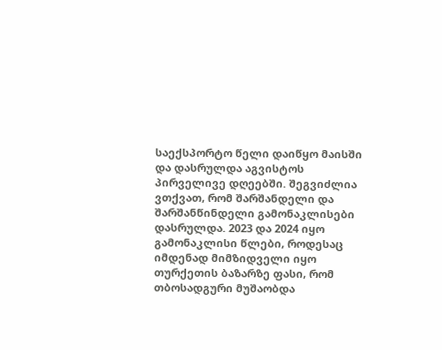საექსპორტო წელი დაიწყო მაისში და დასრულდა აგვისტოს პირველივე დღეებში. შეგვიძლია ვთქვათ, რომ შარშანდელი და შარშანწინდელი გამონაკლისები დასრულდა. 2023 და 2024 იყო გამონაკლისი წლები, როდესაც იმდენად მიმზიდველი იყო თურქეთის ბაზარზე ფასი, რომ თბოსადგური მუშაობდა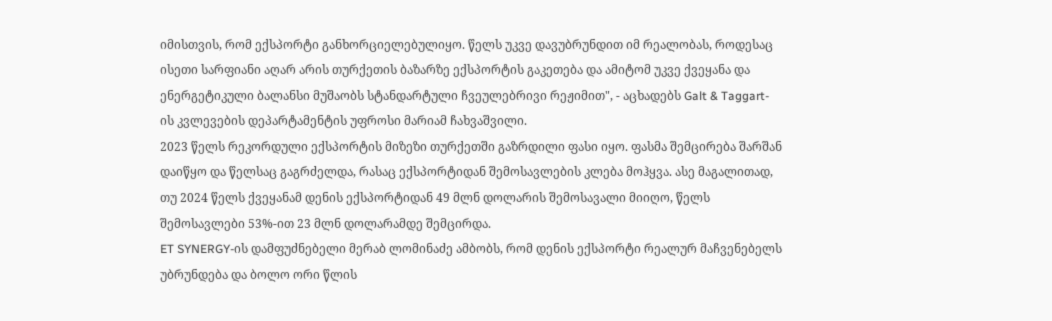იმისთვის, რომ ექსპორტი განხორციელებულიყო. წელს უკვე დავუბრუნდით იმ რეალობას, როდესაც ისეთი სარფიანი აღარ არის თურქეთის ბაზარზე ექსპორტის გაკეთება და ამიტომ უკვე ქვეყანა და ენერგეტიკული ბალანსი მუშაობს სტანდარტული ჩვეულებრივი რეჟიმით", - აცხადებს Galt & Taggart-ის კვლევების დეპარტამენტის უფროსი მარიამ ჩახვაშვილი.
2023 წელს რეკორდული ექსპორტის მიზეზი თურქეთში გაზრდილი ფასი იყო. ფასმა შემცირება შარშან დაიწყო და წელსაც გაგრძელდა, რასაც ექსპორტიდან შემოსავლების კლება მოჰყვა. ასე მაგალითად, თუ 2024 წელს ქვეყანამ დენის ექსპორტიდან 49 მლნ დოლარის შემოსავალი მიიღო, წელს შემოსავლები 53%-ით 23 მლნ დოლარამდე შემცირდა.
ET SYNERGY-ის დამფუძნებელი მერაბ ლომინაძე ამბობს, რომ დენის ექსპორტი რეალურ მაჩვენებელს უბრუნდება და ბოლო ორი წლის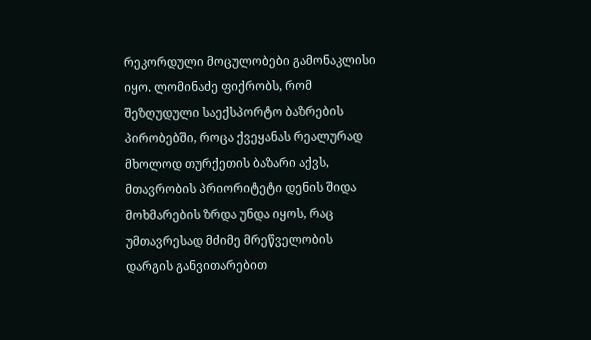რეკორდული მოცულობები გამონაკლისი იყო. ლომინაძე ფიქრობს, რომ შეზღუდული საექსპორტო ბაზრების პირობებში, როცა ქვეყანას რეალურად მხოლოდ თურქეთის ბაზარი აქვს, მთავრობის პრიორიტეტი დენის შიდა მოხმარების ზრდა უნდა იყოს, რაც უმთავრესად მძიმე მრეწველობის დარგის განვითარებით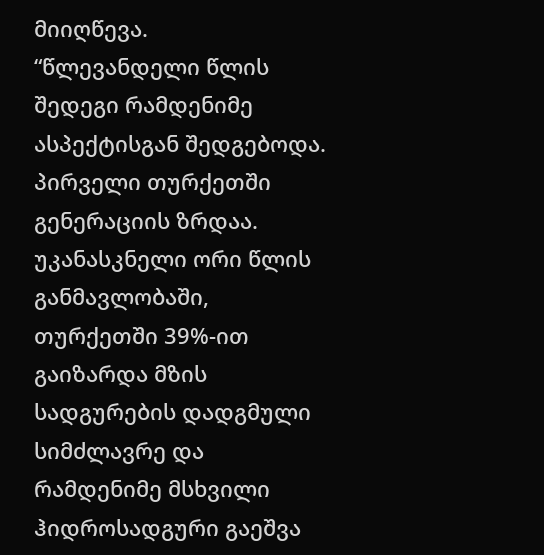მიიღწევა.
“წლევანდელი წლის შედეგი რამდენიმე ასპექტისგან შედგებოდა. პირველი თურქეთში გენერაციის ზრდაა. უკანასკნელი ორი წლის განმავლობაში, თურქეთში 39%-ით გაიზარდა მზის სადგურების დადგმული სიმძლავრე და რამდენიმე მსხვილი ჰიდროსადგური გაეშვა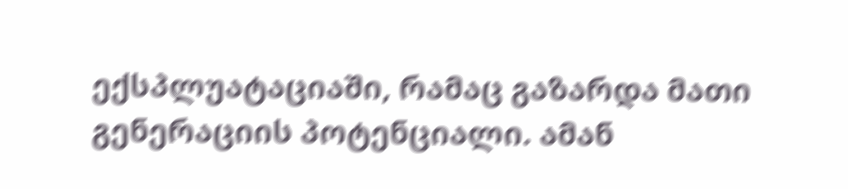ექსპლუატაციაში, რამაც გაზარდა მათი გენერაციის პოტენციალი. ამან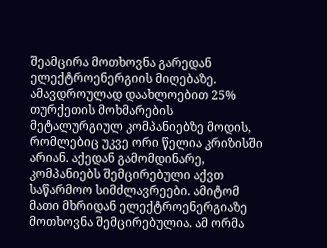შეამცირა მოთხოვნა გარედან ელექტროენერგიის მიღებაზე. ამავდროულად დაახლოებით 25% თურქეთის მოხმარების მეტალურგიულ კომპანიებზე მოდის, რომლებიც უკვე ორი წელია კრიზისში არიან. აქედან გამომდინარე, კომპანიებს შემცირებული აქვთ საწარმოო სიმძლავრეები. ამიტომ მათი მხრიდან ელექტროენერგიაზე მოთხოვნა შემცირებულია. ამ ორმა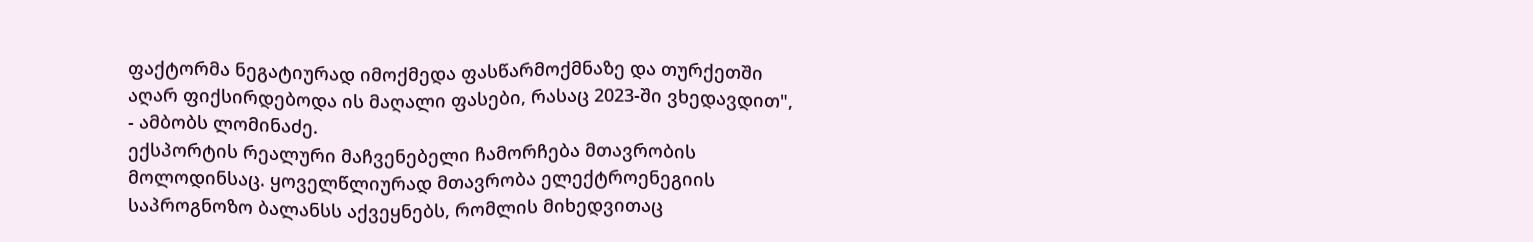ფაქტორმა ნეგატიურად იმოქმედა ფასწარმოქმნაზე და თურქეთში აღარ ფიქსირდებოდა ის მაღალი ფასები, რასაც 2023-ში ვხედავდით", - ამბობს ლომინაძე.
ექსპორტის რეალური მაჩვენებელი ჩამორჩება მთავრობის მოლოდინსაც. ყოველწლიურად მთავრობა ელექტროენეგიის საპროგნოზო ბალანსს აქვეყნებს, რომლის მიხედვითაც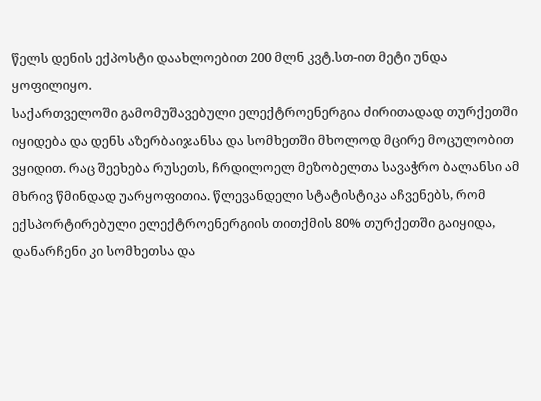წელს დენის ექპოსტი დაახლოებით 200 მლნ კვტ.სთ-ით მეტი უნდა ყოფილიყო.
საქართველოში გამომუშავებული ელექტროენერგია ძირითადად თურქეთში იყიდება და დენს აზერბაიჯანსა და სომხეთში მხოლოდ მცირე მოცულობით ვყიდით. რაც შეეხება რუსეთს, ჩრდილოელ მეზობელთა სავაჭრო ბალანსი ამ მხრივ წმინდად უარყოფითია. წლევანდელი სტატისტიკა აჩვენებს, რომ ექსპორტირებული ელექტროენერგიის თითქმის 80% თურქეთში გაიყიდა, დანარჩენი კი სომხეთსა და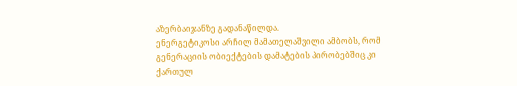აზერბაიჯანზე გადანაწილდა.
ენერგეტიკოსი არჩილ მამათელაშვილი ამბობს, რომ გენერაციის ობიექტების დამატების პირობებშიც კი ქართულ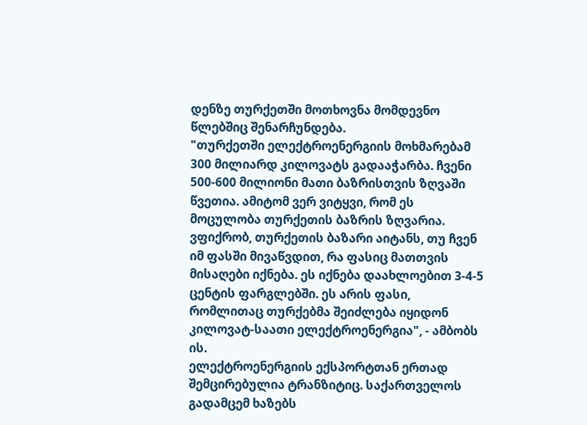დენზე თურქეთში მოთხოვნა მომდევნო წლებშიც შენარჩუნდება.
"თურქეთში ელექტროენერგიის მოხმარებამ 300 მილიარდ კილოვატს გადააჭარბა. ჩვენი 500-600 მილიონი მათი ბაზრისთვის ზღვაში წვეთია. ამიტომ ვერ ვიტყვი, რომ ეს მოცულობა თურქეთის ბაზრის ზღვარია. ვფიქრობ, თურქეთის ბაზარი აიტანს, თუ ჩვენ იმ ფასში მივაწვდით, რა ფასიც მათთვის მისაღები იქნება. ეს იქნება დაახლოებით 3-4-5 ცენტის ფარგლებში. ეს არის ფასი, რომლითაც თურქებმა შეიძლება იყიდონ კილოვატ-საათი ელექტროენერგია", - ამბობს ის.
ელექტროენერგიის ექსპორტთან ერთად შემცირებულია ტრანზიტიც. საქართველოს გადამცემ ხაზებს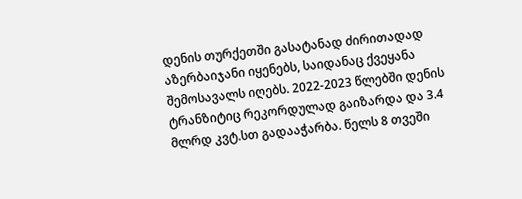დენის თურქეთში გასატანად ძირითადად აზერბაიჯანი იყენებს, საიდანაც ქვეყანა შემოსავალს იღებს. 2022-2023 წლებში დენის ტრანზიტიც რეკორდულად გაიზარდა და 3.4 მლრდ კვტ.სთ გადააჭარბა. წელს 8 თვეში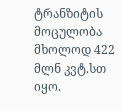ტრანზიტის მოცულობა მხოლოდ 422 მლნ კვტ.სთ იყო.